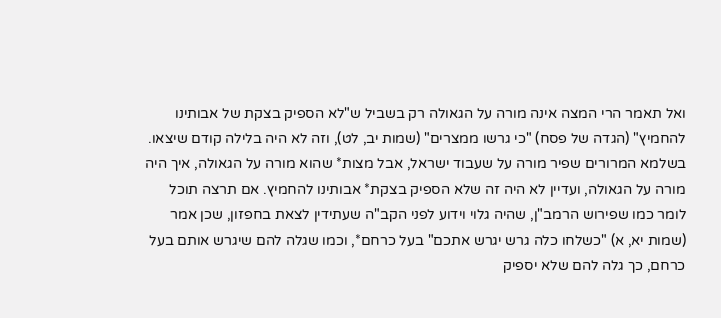ואל תאמר הרי המצה אינה מורה על הגאולה רק בשביל ש"לא הספיק בצקת של אבותינו להחמיץ" (הגדה של פסח) "כי גרשו ממצרים" (שמות יב, לט), וזה לא היה בלילה קודם שיצאו. בשלמא המרורים שפיר מורה על שעבוד ישראל, אבל מצות* שהוא מורה על הגאולה, איך היה מורה על הגאולה, ועדיין לא היה זה שלא הספיק בצקת* אבותינו להחמיץ. אם תרצה תוכל לומר כמו שפירוש הרמב"ן, שהיה גלוי וידוע לפני הקב"ה שעתידין לצאת בחפזון, שכן אמר (שמות יא, א) "כשלחו כלה גרש יגרש אתכם" בעל כרחם*, וכמו שגלה להם שיגרש אותם בעל כרחם, כך גלה להם שלא יספיק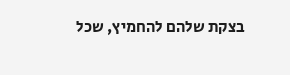בצקת שלהם להחמיץ, שכל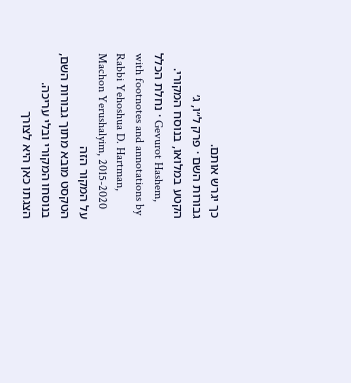כך יגרש אותם.
גבורות השם · פרק ל״ו, ג׳
הקטע במלואו, בנוסח המקורי.
נחלת הכלל · Gevurot Hashem, with footnotes and annotations by Rabbi Yehoshua D. Hartman, Machon Yerushalyim, 2015-2020
על המקור הזה
הטקסט מובא מתוך גבורות השם, בנוסחו המקורי ובלי עריכה. הצגתו כאן היא לצורך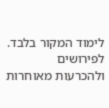לימוד המקור בלבד. לפירושים ולהכרעות מאוחרות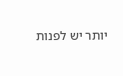יותר יש לפנות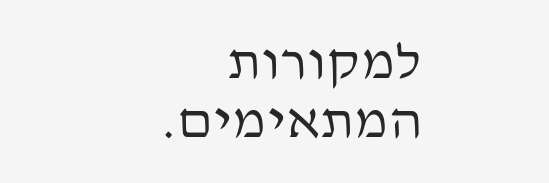למקורות המתאימים.